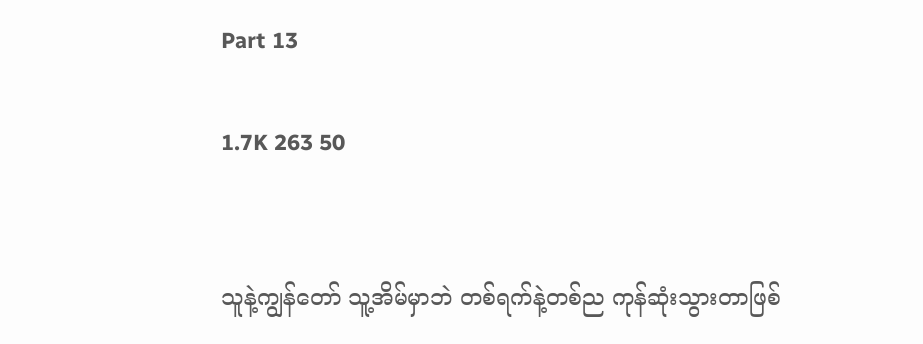Part 13

1.7K 263 50


သူနဲ့ကျွန်တော် သူ့အိမ်မှာဘဲ တစ်ရက်နဲ့တစ်ည ကုန်ဆုံးသွားတာဖြစ်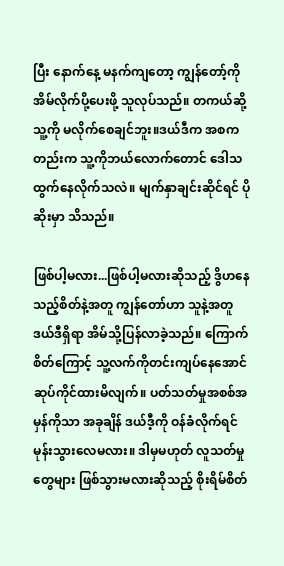ပြီး နောက်နေ့ မနက်ကျတော့ ကျွန်တော့်ကို အိမ်လိုက်ပို့ပေးဖို့ သူလုပ်သည်။ တကယ်ဆို့ သူ့ကို မလိုက်စေချင်ဘူး။ဒယ်ဒီက အစကတည်းက သူ့ကိုဘယ်လောက်တောင် ဒေါသထွက်နေလိုက်သလဲ။ မျက်နှာချင်းဆိုင်ရင် ပိုဆိုးမှာ သိသည်။

ဖြစ်ပါ့မလား...ဖြစ်ပါ့မလားဆိုသည့် ဒွိဟနေသည့်စိတ်နဲ့အတူ ကျွန်တော်ဟာ သူနဲ့အတူ ဒယ်ဒီရှိရာ အိမ်သို့ပြန်လာခဲ့သည်။ ကြောက်စိတ်ကြောင့် သူ့လက်ကိုတင်းကျပ်နေအောင်ဆုပ်ကိုင်ထားမိလျက်။ ပတ်သတ်မှုအစစ်အမှန်ကိုသာ အခုချိန် ဒယ်ဒီ့ကို ဝန်ခံလိုက်ရင်မုန်းသွားလေမလား။ ဒါမှမဟုတ် လူသတ်မှုတွေများ ဖြစ်သွားမလားဆိုသည့် စိုးရိမ်စိတ်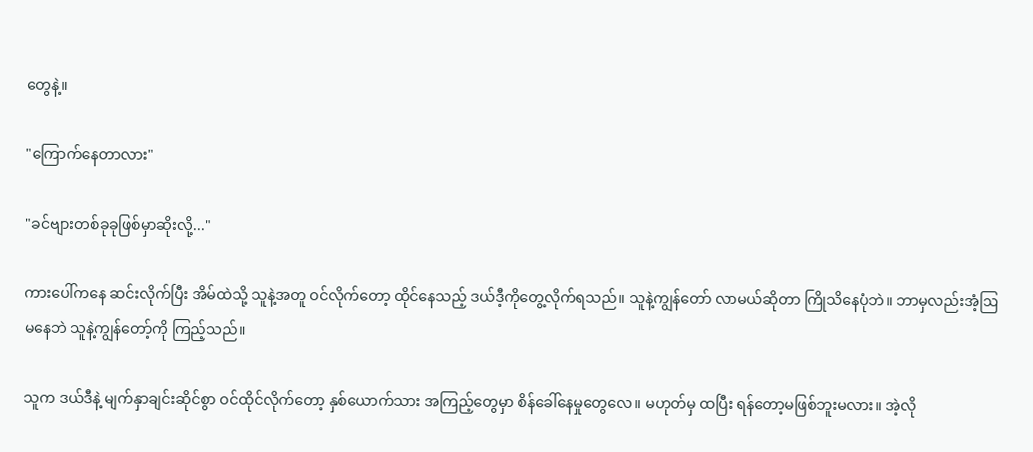တွေနဲ့။

"ကြောက်နေတာလား"

"ခင်ဗျားတစ်ခုခုဖြစ်မှာဆိုးလို့..."

ကားပေါ်ကနေ ဆင်းလိုက်ပြီး အိမ်ထဲသို့ သူနဲ့အတူ ဝင်လိုက်တော့ ထိုင်နေသည့် ဒယ်ဒီ့ကိုတွေ့လိုက်ရသည်။ သူနဲ့ကျွန်တော် လာမယ်ဆိုတာ ကြိုသိနေပုံဘဲ။ ဘာမှလည်းအံ့ဩမနေဘဲ သူနဲ့ကျွန်တော့်ကို ကြည့်သည်။

သူက ဒယ်ဒီနဲ့ မျက်နှာချင်းဆိုင်စွာ ဝင်ထိုင်လိုက်တော့ နှစ်ယောက်သား အကြည့်တွေမှာ စိန်ခေါ်နေမှုတွေလေ။ မဟုတ်မှ ထပြီး ရန်တော့မဖြစ်ဘူးမလား။ အဲ့လို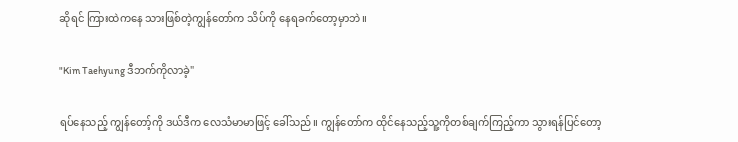ဆိုရင် ကြားထဲကနေ သားဖြစ်တဲ့ကျွန်တော်က သိပ်ကို နေရခက်တော့မှာဘဲ။

"Kim Taehyung ဒီဘက်ကိုလာခဲ့"

ရပ်နေသည့် ကျွန်တော့်ကို ဒယ်ဒီက လေသံမာမာဖြင့် ခေါ်သည်။ ကျွန်တော်က ထိုင်နေသည့်သူ့ကိုတစ်ချက်ကြည့်ကာ သွားရန်ပြင်တော့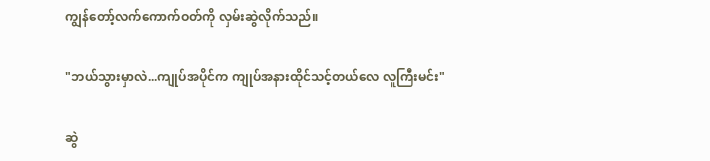ကျွန်တော့်လက်ကောက်ဝတ်ကို လှမ်းဆွဲလိုက်သည်။

"ဘယ်သွားမှာလဲ...ကျုပ်အပိုင်က ကျုပ်အနားထိုင်သင့်တယ်လေ လူကြီးမင်း"

ဆွဲ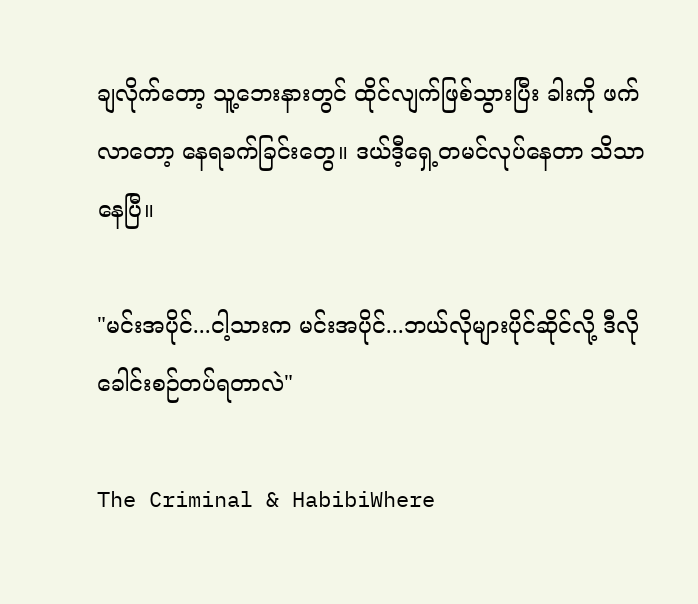ချလိုက်တော့ သူ့ဘေးနားတွင် ထိုင်လျက်ဖြစ်သွားပြီး ခါးကို ဖက်လာတော့ နေရခက်ခြင်းတွေ။ ဒယ်ဒီ့ရှေ့တမင်လုပ်နေတာ သိသာနေပြီ။

"မင်းအပိုင်...ငါ့သားက မင်းအပိုင်...ဘယ်လိုများပိုင်ဆိုင်လို့ ဒီလိုခေါင်းစဉ်တပ်ရတာလဲ"

The Criminal & HabibiWhere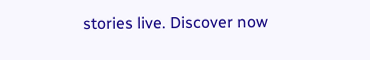stories live. Discover now